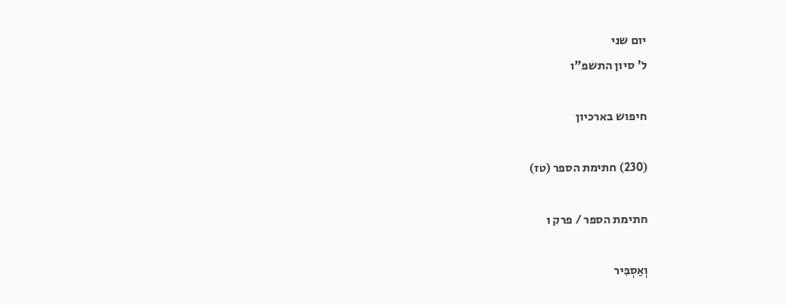יום שני
ל' סיון התשפ"ו

חיפוש בארכיון

(230) חתימת הספר (טז)

חתימת הספר / פרק ו

וְאַסְבִּיר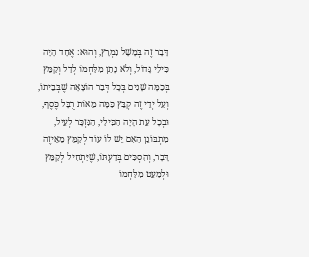דָּבָר זֶה בְּמָשָׁל נִמְרָץ, וְהוּא: אֶחָד הָיָה כִּילַי גָּדוֹל, וְלֹא נָתַן מִלַּחְמוֹ לְדַל וְקַמֵּץ בְּכַמָּה שָׁנִים בְּכָל דְּבַר הוֹצָאָה שֶׁבְּבֵיתוֹ, וְעַל יְדֵי זֶה קְבֵּץ כַּמָּה מֵאוֹת רֻבָּל כֶּסֶף, וּבְכָל עֵת הָיָה הַכִּילַי, הַנִּזְכָּר לְעֵיל, מִתְבּוֹנֵן הַאִם יֵשׁ לוֹ עוֹד לְקַמֵּץ מֵאֵיזֶה דָּבָר, וְהִסְכִּים בְּדַעְתּוֹ, שֶׁיַּתְחִיל לְקַמֵּץ וּלְמַעֵט מִלַּחְמוֹ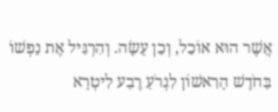אֲשֶׁר הוּא אוֹכֵל, וְכֵן עָשָׂה. וְהִרְגִּיל אֶת נַפְשׁוֹ בַּחֹדֶשׁ הָרִאשׁוֹן לִגְרֹעַ רֶבַע לִיטְרָא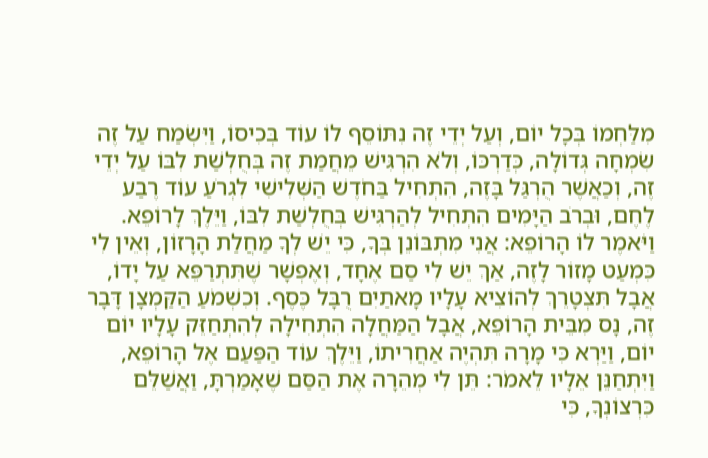מִלַּחְמוֹ בְּכָל יוֹם, וְעַל יְדֵי זֶה נִתּוֹסֵף לוֹ עוֹד בְּכִיסוֹ, וַיִּשְׂמַח עַל זֶה שִׂמְחָה גְּדוֹלָה, כְּדַרְכּוֹ, וְלֹא הִרְגִּישׁ מֵחֲמַת זֶה בְּחֻלְשַׁת לִבּוֹ עַל יְדֵי זֶה, וְכַאֲשֶׁר הֻרְגַּל בָּזֶה, הִתְחִיל בַּחֹדֶשׁ הַשְּׁלִישִׁי לִגְרֹעַ עוֹד רֶבַע לֶחֶם, וּבְרֹב הַיָּמִים הִתְחִיל לְהַרְגִּישׁ בְּחֻלְשַׁת לִבּוֹ, וַיֵּלֶךְ לָרוֹפֵא. וַיֹּאמֶר לוֹ הָרוֹפֵא: אֲנִי מִתְבּוֹנֵן בְּךָ, כִּי יֵשׁ לְךָ מַחֲלַת הָרָזוֹן, וְאֵין לִי כִּמְעַט מָזוֹר לָזֶה, אַךְ יֵשׁ לִי סַם אֶחָד, וְאֶפְשָׁר שֶׁתִּתְרַפֵּא עַל יָדוֹ, אֲבָל תִּצְטָרֵךְ לְהוֹצִיא עָלָיו מָאתַיִם רֻבָּל כֶּסֶף. וְכִשְׁמֹעַ הַקַּמְצָן דָּבָר זֶה, נָס מִבֵּית הָרוֹפֵא, אֲבָל הַמַּחֲלָה הִתְחִילָה לְהִתְחַזֵּק עָלָיו יוֹם יוֹם, וַיַּרְא כִּי מָרָה תִּהְיֶה אַחֲרִיתוֹ, וַיֵּלֶךְ עוֹד הַפַּעַם אֶל הָרוֹפֵא, וַיִּתְחַנֵּן אֵלָיו לֵאמֹר: תֵּן לִי מְהֵרָה אֶת הַסַּם שֶׁאָמַרְתָּ, וַאֲשַׁלֵּם כִּרְצוֹנְךָ, כִּי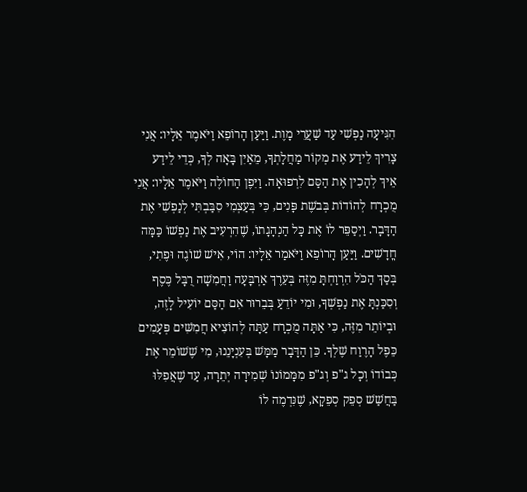הִגִּיעָה נַפְשִׁי עַד שַׁעֲרֵי מָוֶת. וַיַּעַן הָרוֹפֵא וַיֹּאמֶר אֵלָיו: אֲנִי צָרִיךְ לֵידַע אֶת מְקוֹר מַחֲלָתְךָ, מֵאַיִן בָּאָה לְךָ, כְּדֵי לֵידַע אֵיךְ לְהָכִין אֶת הַסַּם לִרְפוּאָה. וַיִּפֶן הַחוֹלֶה וַיֹּאמֶר אֵלָיו: אֲנִי מֻכְרָח לְהוֹדוֹת בְּבֹשֶת פָּנִים, כִּי בְּעַצְמִי סִבַּבְתִּי לְנַפְשִׁי אֶת הַדָּבָר. וַיְסַפֵּר לוֹ אֶת כָּל הַנְהָגָתוֹ, שֶׁהִרְעִיב אֶת נַפְשׁוֹ כַּמָּה חֳדָשִׁים. וַיַּעַן הָרוֹפֵא וַיֹּאמַר אֵלָיו: הוֹי, אִישׁ שׁוֹגֶה וּפֶתִי, בְּסַךְ הַכֹּל הִרְוַחְתָּ מִזֶּה בְּעֵרֶךְ אַרְבָּעָה וַחֲמִשָׁה רֻבָּל כֶּסֶף וְסִכַּנְתָּ אֶת נַפְשְׁךָ, וּמִי יוֹדֵעַ בְּבֵרוּר אִם הַסַּם יוֹעִיל לָזֶה, וּבְיוֹתֵר מִזֶּה, כִּי אַתָּה מֻכְרָח עַתָּה לְהוֹצִיא חֲמִשִּׁים פְּעָמִים כֵּפֶל הָרֶוַח שֶׁלְךָ. כֵּן הַדָּבָר מַמָּשׁ בְּעִנְיָנֵנוּ, מִי שֶׁשׁוֹמֵר אֶת כְּבוֹדוֹ וְכָל ג"פ וְג"פ מִמָּמוֹנוֹ שְׁמִירָה יְתֵרָה, עַד שֶׁאֲפִלּוּ בַּחֲשַׁשׁ סְפֵק סְפֵקָא, שֶׁנִּדְמֶה לוֹ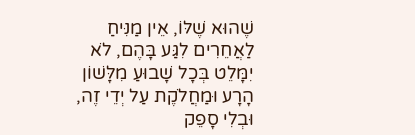שֶׁהוּא שֶׁלּוֹ, אֵין מַנִּיחַ לַאֲחֵרִים לִגַּע בָּהֶם, לֹא יִמָּלֵט בְּכָל שָׁבוּעַ מִלָּשׁוֹן הָרָע וּמַחֲלֹקֶת עַל יְדֵי זֶה, וּבְלִי סָפֵק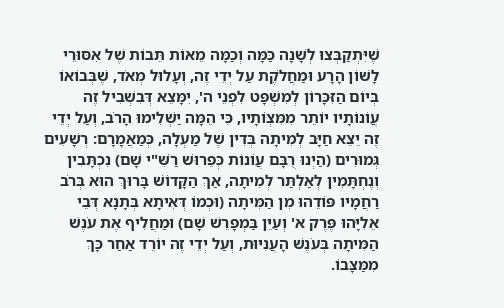שֶׁיִּתְקַבְּצוּ לְשָׁנָה כַּמָּה וְכַמָּה מֵאוֹת תֵּבוֹת שֶׁל אִסּוּרֵי לָשׁוֹן הָרָע וּמַחֲלֹקֶת עַל יְדֵי זֶה, וְעָלוּל מְאֹד, שֶׁבְּבוֹאוֹ בְּיוֹם הַזִּכָּרוֹן לְמִשְׁפָּט לִפְנֵי ה', יִמָּצֵא דְּבִשְׁבִיל זֶה עֲוֹנוֹתָיו יוֹתֵר מִמִּצְוֹתָיו, כִּי הֵמָּה יַשְׁלִימוּ הָרֹב, וְעַל יְדֵי זֶה יֵצֵא חַיָּב לְמִיתָה בְּדִין שֶׁל מַעְלָה, כְּמַאֲמָרָם: רְשָׁעִים גְּמוּרִים (הַיְנוּ רֻבָּם עֲוֹנוֹת כְּפֵרוּשׁ רַשִּׁ"י שָׁם) נִכְתָּבִין וְנֶחְתָּמִין לְאַלְתַּר לְמִיתָה, אַךְ הַקָּדוֹשׁ בָּרוּךְ הוּא בְּרֹב רַחֲמָיו פּוֹדֵהוּ מִן הַמִּיתָה (וּכְמוֹ דְּאִיתָא בְּתָנָא דְּבֵי אֵלִיָּהוּ פֶּרֶק א' וְעַיֵּן בַּמְפָרֵשׁ שָׁם) וּמַחֲלִיף אֶת עֹנֶשׁ הַמִּיתָה בְּעֹנֶשׁ הָעֲנִיּוּת, וְעַל יְדֵי זֶה יוֹרֵד אַחַר כָּךְ מִמַּצָּבוֹ.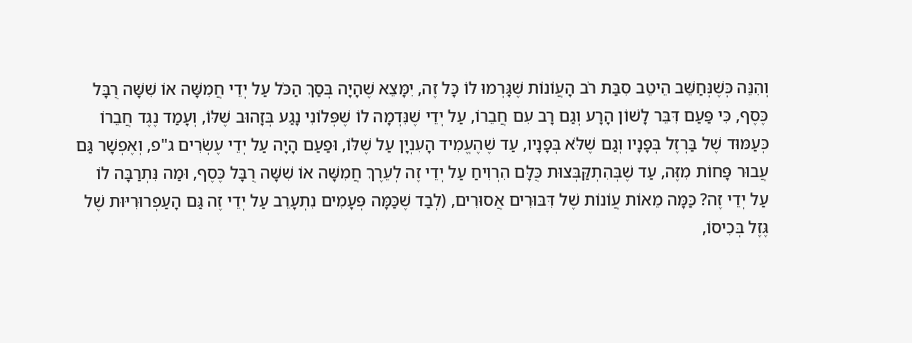וְהִנֵּה כְּשֶׁנְּחַשֵּׁב הֵיטֵב סִבַּת רֹב הָעֲוֹנוֹת שֶׁגָּרְמוּ לוֹ כָּל זֶה, יִמָּצֵא שֶׁהָיָה בְּסַךְ הַכֹּל עַל יְדֵי חֲמִשָּׁה אוֹ שִׁשָּׁה רֻבָּל כֶּסֶף, כִּי פַּעַם דִּבֵּר לָשׁוֹן הָרָע וְגַם רָב עִם חֲבֵרוֹ, עַל יְדֵי שֶׁנִּדְמָה לוֹ שֶׁפְּלוֹנִי נָגַע בְּזָהוּב שֶׁלּוֹ, וְעָמַד נֶגֶד חֲבֵרוֹ כְּעַמּוּד שֶׁל בַּרְזֶל בְּפָנָיו וְגַם שֶׁלֹּא בְּפָנָיו, עַד שֶׁהֶעֱמִיד הָעִנְיָן עַל שֶׁלּוֹ, וּפַעַם הָיָה עַל יְדֵי עֶשְׂרִים ג"פ, וְאֶפְשָׁר גַּם עֲבוּר פָּחוֹת מִזֶּה, עַד שֶׁבְּהִתְקַּבְּצוּת כֻּלָּם הִרְוִיחַ עַל יְדֵי זֶה לְעֵרֶךְ חֲמִשָּׁה אוֹ שִׁשָּׁה רֻבָּל כֶּסֶף, וּמַה נִּתְרַבָּה לוֹ עַל יְדֵי זֶה? כַּמָּה מֵאוֹת עֲוֹנוֹת שֶׁל דִּבּוּרִים אֲסוּרִים, (לְבַד שֶׁכַּמָּה פְּעָמִים נִתְעָרֵב עַל יְדֵי זֶה גַּם הָעַפְרוּרִיּוּת שֶׁל גֶּזֶל בְּכִיסוֹ,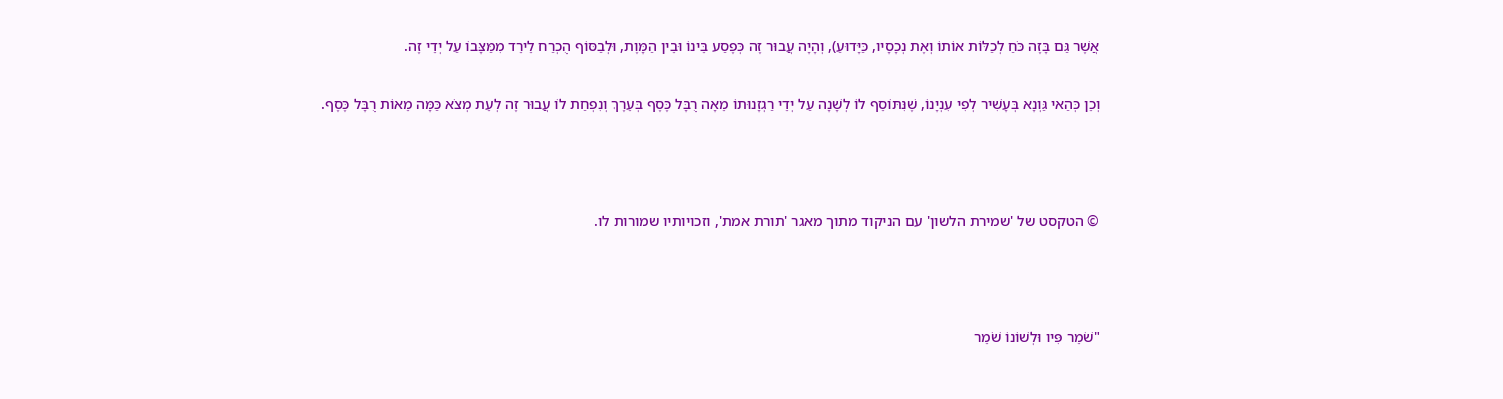אֲשֶׁר גַּם בָּזֶה כֹּחַ לְכַלּוֹת אוֹתוֹ וְאֶת נְכָסָיו, כַּיָּדוּעַ), וְהָיָה עֲבוּר זֶה כְּפֶסַע בֵּינוֹ וּבֵין הַמָּוֶת, וּלְבַסּוֹף הֻכְרַח לֵירֵד מִמַּצָּבוֹ עַל יְדֵי זֶה.

וְכֵן כְּהַאי גַּוְנָא בְּעָשִׁיר לְפִי עִנְיָנוֹ, שֶׁנִּתּוֹסֵף לוֹ לְשָׁנָה עַל יְדֵי רַגְזָנוּתוֹ מֵאָה רֻבָּל כֶּסֶף בְּעֵרֶךְ וְנִפְחַת לוֹ עֲבוּר זֶה לְעֵת מְצֹא כַּמָּה מֵאוֹת רֻבָּל כֶּסֶף.



© הטקסט של 'שמירת הלשון' עם הניקוד מתוך מאגר 'תורת אמת', וזכויותיו שמורות לו.



"שֹׁמֵר פִּיו וּלְשׁוֹנוֹ שֹׁמֵר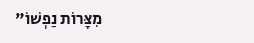מִצָּרוֹת נַפְשׁוֹ"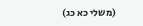(משלי כא כג)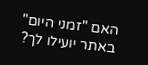האם "זמני היום" באתר יועילו לך?